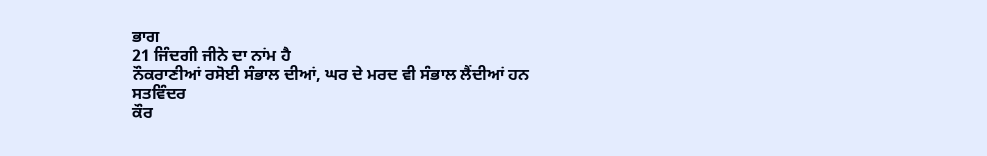ਭਾਗ
21 ਜਿੰਦਗੀ ਜੀਨੇ ਦਾ ਨਾਂਮ ਹੈ
ਨੌਕਰਾਣੀਆਂ ਰਸੋਈ ਸੰਭਾਲ ਦੀਆਂ, ਘਰ ਦੇ ਮਰਦ ਵੀ ਸੰਭਾਲ ਲੈਂਦੀਆਂ ਹਨ
ਸਤਵਿੰਦਰ
ਕੌਰ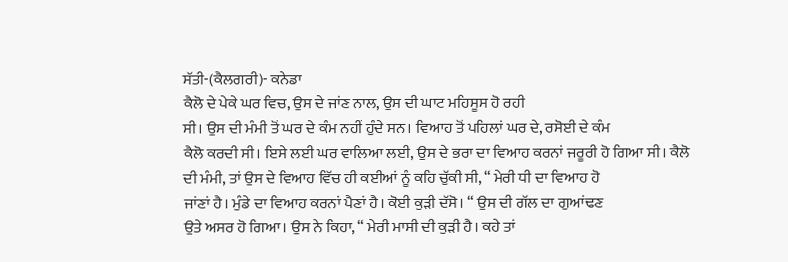ਸੱਤੀ-(ਕੈਲਗਰੀ)- ਕਨੇਡਾ
ਕੈਲੋ ਦੇ ਪੇਕੇ ਘਰ ਵਿਚ, ਉਸ ਦੇ ਜਾਂਣ ਨਾਲ, ਉਸ ਦੀ ਘਾਟ ਮਹਿਸੂਸ ਹੋ ਰਹੀ
ਸੀ। ਉਸ ਦੀ ਮੰਮੀ ਤੋਂ ਘਰ ਦੇ ਕੰਮ ਨਹੀਂ ਹੁੰਦੇ ਸਨ। ਵਿਆਹ ਤੋਂ ਪਹਿਲਾਂ ਘਰ ਦੇ, ਰਸੋਈ ਦੇ ਕੰਮ
ਕੈਲੋ ਕਰਦੀ ਸੀ। ਇਸੇ ਲਈ ਘਰ ਵਾਲਿਆ ਲਈ, ਉਸ ਦੇ ਭਰਾ ਦਾ ਵਿਆਹ ਕਰਨਾਂ ਜਰੂਰੀ ਹੋ ਗਿਆ ਸੀ। ਕੈਲੋ
ਦੀ ਮੰਮੀ, ਤਾਂ ਉਸ ਦੇ ਵਿਆਹ ਵਿੱਚ ਹੀ ਕਈਆਂ ਨੂੰ ਕਹਿ ਚੁੱਕੀ ਸੀ, “ ਮੇਰੀ ਧੀ ਦਾ ਵਿਆਹ ਹੋ
ਜਾਂਣਾਂ ਹੈ। ਮੁੰਡੇ ਦਾ ਵਿਆਹ ਕਰਨਾਂ ਪੈਣਾਂ ਹੈ। ਕੋਈ ਕੁੜੀ ਦੱਸੋ। “ ਉਸ ਦੀ ਗੱਲ ਦਾ ਗੁਆਂਢਣ
ਉਤੇ ਅਸਰ ਹੋ ਗਿਆ। ਉਸ ਨੇ ਕਿਹਾ, “ ਮੇਰੀ ਮਾਸੀ ਦੀ ਕੁੜੀ ਹੈ। ਕਹੇ ਤਾਂ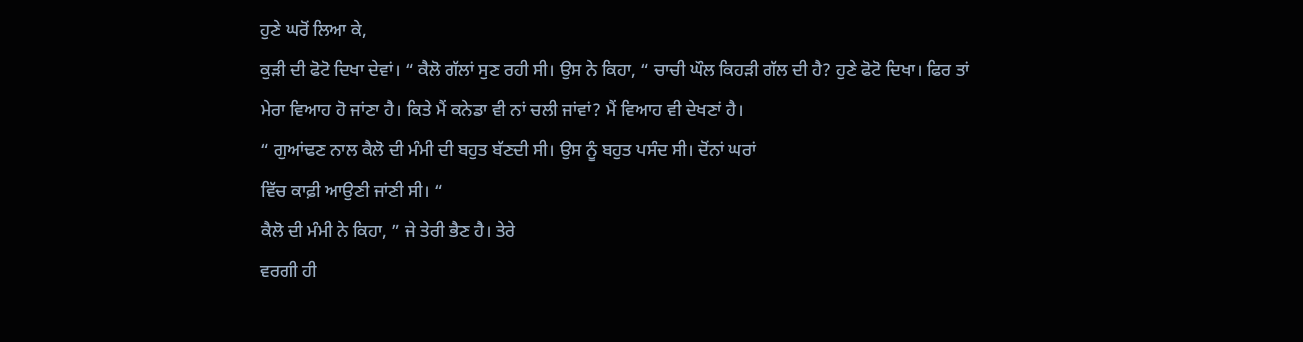ਹੁਣੇ ਘਰੋਂ ਲਿਆ ਕੇ,
ਕੁੜੀ ਦੀ ਫੋਟੋ ਦਿਖਾ ਦੇਵਾਂ। “ ਕੈਲੋ ਗੱਲਾਂ ਸੁਣ ਰਹੀ ਸੀ। ਉਸ ਨੇ ਕਿਹਾ, “ ਚਾਚੀ ਘੌਲ ਕਿਹੜੀ ਗੱਲ ਦੀ ਹੈ? ਹੁਣੇ ਫੋਟੋ ਦਿਖਾ। ਫਿਰ ਤਾਂ
ਮੇਰਾ ਵਿਆਹ ਹੋ ਜਾਂਣਾ ਹੈ। ਕਿਤੇ ਮੈਂ ਕਨੇਡਾ ਵੀ ਨਾਂ ਚਲੀ ਜਾਂਵਾਂ? ਮੈਂ ਵਿਆਹ ਵੀ ਦੇਖਣਾਂ ਹੈ।
“ ਗੁਆਂਢਣ ਨਾਲ ਕੈਲੋ ਦੀ ਮੰਮੀ ਦੀ ਬਹੁਤ ਬੱਣਦੀ ਸੀ। ਉਸ ਨੂੰ ਬਹੁਤ ਪਸੰਦ ਸੀ। ਦੋਂਨਾਂ ਘਰਾਂ
ਵਿੱਚ ਕਾਫ਼ੀ ਆਉਣੀ ਜਾਂਣੀ ਸੀ। “
ਕੈਲੋ ਦੀ ਮੰਮੀ ਨੇ ਕਿਹਾ, ” ਜੇ ਤੇਰੀ ਭੈਣ ਹੈ। ਤੇਰੇ
ਵਰਗੀ ਹੀ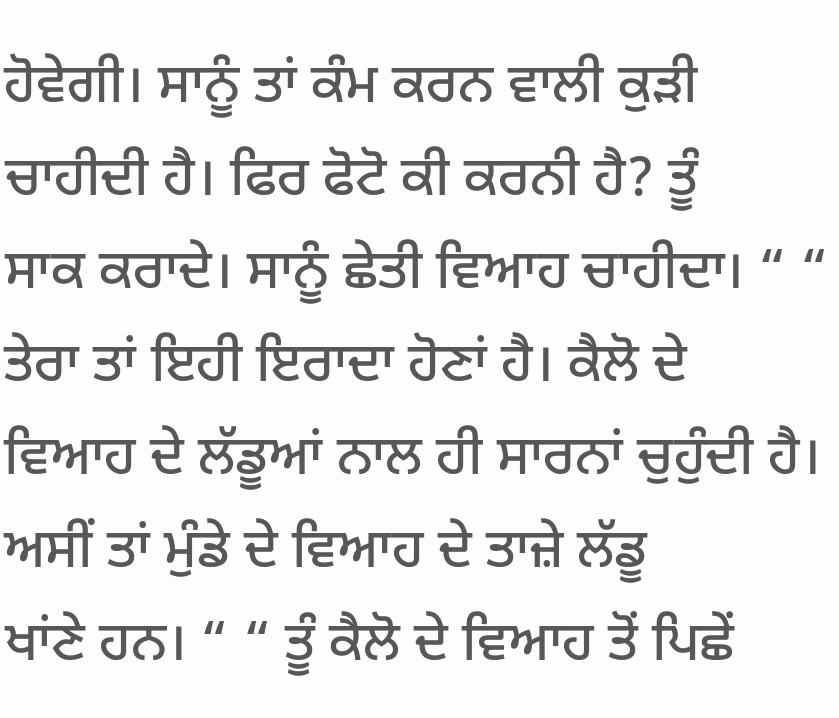ਹੋਵੇਗੀ। ਸਾਨੂੰ ਤਾਂ ਕੰਮ ਕਰਨ ਵਾਲੀ ਕੁੜੀ ਚਾਹੀਦੀ ਹੈ। ਫਿਰ ਫੋਟੋ ਕੀ ਕਰਨੀ ਹੈ? ਤੂੰ
ਸਾਕ ਕਰਾਦੇ। ਸਾਨੂੰ ਛੇਤੀ ਵਿਆਹ ਚਾਹੀਦਾ। “ “ ਤੇਰਾ ਤਾਂ ਇਹੀ ਇਰਾਦਾ ਹੋਣਾਂ ਹੈ। ਕੈਲੋ ਦੇ
ਵਿਆਹ ਦੇ ਲੱਡੂਆਂ ਨਾਲ ਹੀ ਸਾਰਨਾਂ ਚੁਹੁੰਦੀ ਹੈ। ਅਸੀਂ ਤਾਂ ਮੁੰਡੇ ਦੇ ਵਿਆਹ ਦੇ ਤਾਜ਼ੇ ਲੱਡੂ
ਖਾਂਣੇ ਹਨ। “ “ ਤੂੰ ਕੈਲੋ ਦੇ ਵਿਆਹ ਤੋਂ ਪਿਛੇਂ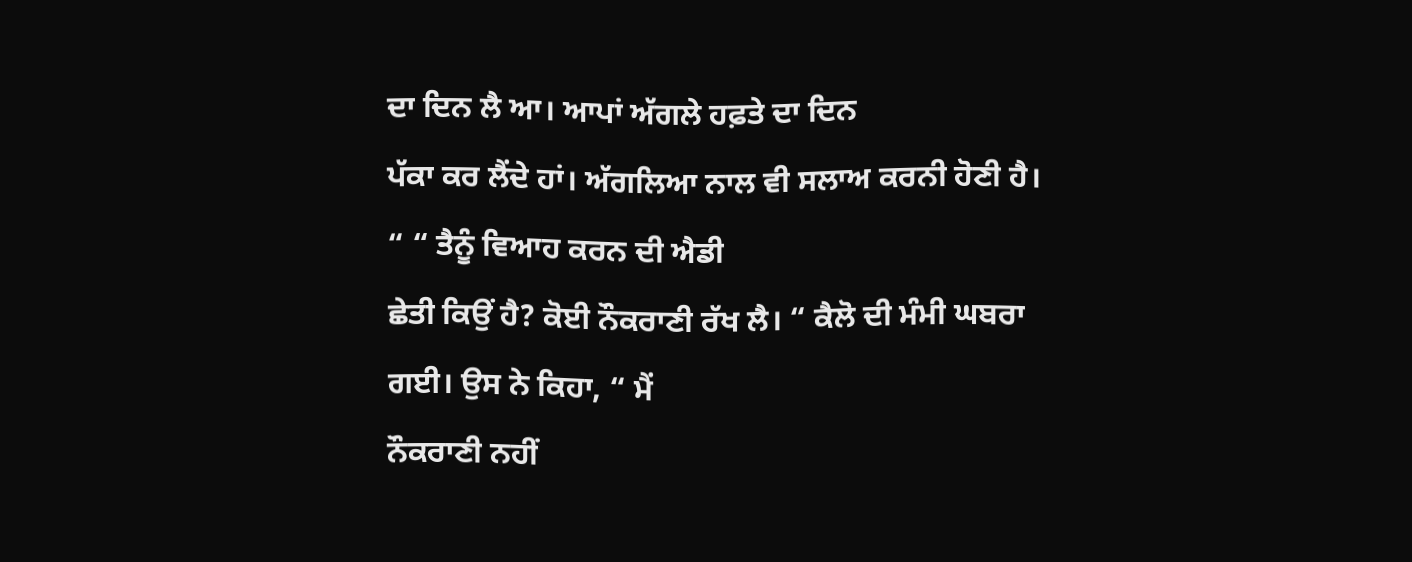ਦਾ ਦਿਨ ਲੈ ਆ। ਆਪਾਂ ਅੱਗਲੇ ਹਫ਼ਤੇ ਦਾ ਦਿਨ
ਪੱਕਾ ਕਰ ਲੈਂਦੇ ਹਾਂ। ਅੱਗਲਿਆ ਨਾਲ ਵੀ ਸਲਾਅ ਕਰਨੀ ਹੋਣੀ ਹੈ। “ “ ਤੈਨੂੰ ਵਿਆਹ ਕਰਨ ਦੀ ਐਡੀ
ਛੇਤੀ ਕਿਉਂ ਹੈ? ਕੋਈ ਨੌਕਰਾਣੀ ਰੱਖ ਲੈ। “ ਕੈਲੋ ਦੀ ਮੰਮੀ ਘਬਰਾ ਗਈ। ਉਸ ਨੇ ਕਿਹਾ, “ ਮੈਂ
ਨੌਕਰਾਣੀ ਨਹੀਂ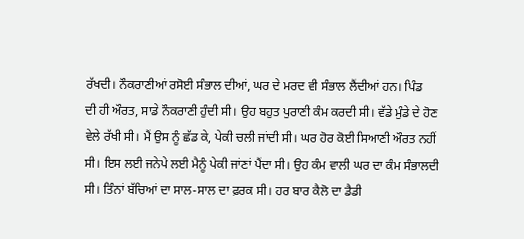ਰੱਖਦੀ। ਨੌਕਰਾਣੀਆਂ ਰਸੋਈ ਸੰਭਾਲ ਦੀਆਂ, ਘਰ ਦੇ ਮਰਦ ਵੀ ਸੰਭਾਲ ਲੈਂਦੀਆਂ ਹਨ। ਪਿੰਡ
ਦੀ ਹੀ ਔਰਤ, ਸਾਡੇ ਨੌਕਰਾਣੀ ਹੁੰਦੀ ਸੀ। ਉਹ ਬਹੁਤ ਪੁਰਾਣੀ ਕੰਮ ਕਰਦੀ ਸੀ। ਵੱਡੇ ਮੁੰਡੇ ਦੇ ਹੋਣ
ਵੇਲੇ ਰੱਖੀ ਸੀ। ਮੈਂ ਉਸ ਨੂੰ ਛੱਡ ਕੇ, ਪੇਕੀ ਚਲੀ ਜਾਂਦੀ ਸੀ। ਘਰ ਹੋਰ ਕੋਈ ਸਿਆਣੀ ਔਰਤ ਨਹੀਂ
ਸੀ। ਇਸ ਲਈ ਜਨੇਪੇ ਲਈ ਮੈਨੂੰ ਪੇਕੀ ਜਾਂਣਾਂ ਪੈਂਦਾ ਸੀ। ਉਹ ਕੰਮ ਵਾਲੀ ਘਰ ਦਾ ਕੰਮ ਸੰਭਾਲਦੀ
ਸੀ। ਤਿੰਨਾਂ ਬੱਚਿਆਂ ਦਾ ਸਾਲ-ਸਾਲ ਦਾ ਫ਼ਰਕ ਸੀ। ਹਰ ਬਾਰ ਕੈਲੋ ਦਾ ਡੈਡੀ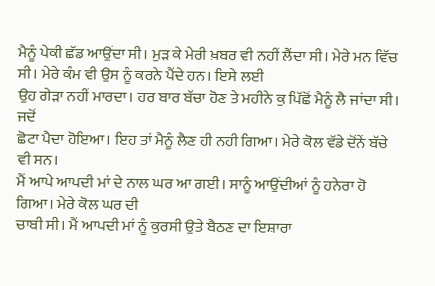ਮੈਨੂੰ ਪੇਕੀ ਛੱਡ ਆਉਂਦਾ ਸੀ। ਮੁੜ ਕੇ ਮੇਰੀ ਖ਼ਬਰ ਵੀ ਨਹੀਂ ਲੈਂਦਾ ਸੀ। ਮੇਰੇ ਮਨ ਵਿੱਚ ਸੀ। ਮੇਰੇ ਕੰਮ ਵੀ ਉਸ ਨੂੰ ਕਰਨੇ ਪੈਂਦੇ ਹਨ। ਇਸੇ ਲਈ
ਉਹ ਗੇੜਾ ਨਹੀਂ ਮਾਰਦਾ। ਹਰ ਬਾਰ ਬੱਚਾ ਹੋਣ ਤੇ ਮਹੀਨੇ ਕੁ ਪਿੱਛੋਂ ਮੈਨੂੰ ਲੈ ਜਾਂਦਾ ਸੀ। ਜਦੋਂ
ਛੋਟਾ ਪੈਦਾ ਹੋਇਆ। ਇਹ ਤਾਂ ਮੈਨੂੰ ਲੈਣ ਹੀ ਨਹੀ ਗਿਆ। ਮੇਰੇ ਕੋਲ ਵੱਡੇ ਦੋਂਨੇਂ ਬੱਚੇ ਵੀ ਸਨ।
ਮੈਂ ਆਪੇ ਆਪਦੀ ਮਾਂ ਦੇ ਨਾਲ ਘਰ ਆ ਗਈ। ਸਾਨੂੰ ਆਉਂਦੀਆਂ ਨੂੰ ਹਨੇਰਾ ਹੋ ਗਿਆ। ਮੇਰੇ ਕੋਲ ਘਰ ਦੀ
ਚਾਬੀ ਸੀ। ਮੈਂ ਆਪਦੀ ਮਾਂ ਨੂੰ ਕੁਰਸੀ ਉਤੇ ਬੈਠਣ ਦਾ ਇਸ਼ਾਰਾ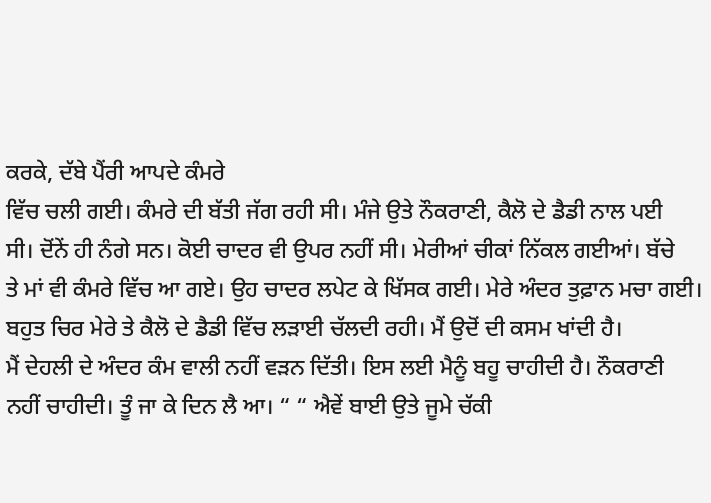ਕਰਕੇ, ਦੱਬੇ ਪੈਂਰੀ ਆਪਦੇ ਕੰਮਰੇ
ਵਿੱਚ ਚਲੀ ਗਈ। ਕੰਮਰੇ ਦੀ ਬੱਤੀ ਜੱਗ ਰਹੀ ਸੀ। ਮੰਜੇ ਉਤੇ ਨੌਕਰਾਣੀ, ਕੈਲੋ ਦੇ ਡੈਡੀ ਨਾਲ ਪਈ
ਸੀ। ਦੋਂਨੇਂ ਹੀ ਨੰਗੇ ਸਨ। ਕੋਈ ਚਾਦਰ ਵੀ ਉਪਰ ਨਹੀਂ ਸੀ। ਮੇਰੀਆਂ ਚੀਕਾਂ ਨਿੱਕਲ ਗਈਆਂ। ਬੱਚੇ
ਤੇ ਮਾਂ ਵੀ ਕੰਮਰੇ ਵਿੱਚ ਆ ਗਏ। ਉਹ ਚਾਦਰ ਲਪੇਟ ਕੇ ਖਿੱਸਕ ਗਈ। ਮੇਰੇ ਅੰਦਰ ਤੁਫ਼ਾਨ ਮਚਾ ਗਈ।
ਬਹੁਤ ਚਿਰ ਮੇਰੇ ਤੇ ਕੈਲੋ ਦੇ ਡੈਡੀ ਵਿੱਚ ਲੜਾਈ ਚੱਲਦੀ ਰਹੀ। ਮੈਂ ਉਦੋਂ ਦੀ ਕਸਮ ਖਾਂਦੀ ਹੈ।
ਮੈਂ ਦੇਹਲੀ ਦੇ ਅੰਦਰ ਕੰਮ ਵਾਲੀ ਨਹੀਂ ਵੜਨ ਦਿੱਤੀ। ਇਸ ਲਈ ਮੈਨੂੰ ਬਹੂ ਚਾਹੀਦੀ ਹੈ। ਨੌਕਰਾਣੀ
ਨਹੀਂ ਚਾਹੀਦੀ। ਤੂੰ ਜਾ ਕੇ ਦਿਨ ਲੈ ਆ। “ “ ਐਵੇਂ ਬਾਈ ਉਤੇ ਜੂਮੇ ਚੱਕੀ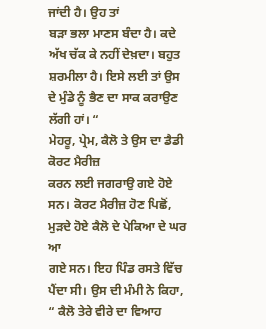ਜਾਂਦੀ ਹੈ। ਉਹ ਤਾਂ
ਬੜਾ ਭਲਾ ਮਾਣਸ ਬੰਦਾ ਹੈ। ਕਦੇ ਅੱਖ ਚੱਕ ਕੇ ਨਹੀਂ ਦੇਖ਼ਦਾ। ਬਹੁਤ ਸ਼ਰਮੀਲਾ ਹੈ। ਇਸੇ ਲਈ ਤਾਂ ਉਸ
ਦੇ ਮੁੰਡੇ ਨੂੰ ਭੈਣ ਦਾ ਸਾਕ ਕਰਾਉਣ ਲੱਗੀ ਹਾਂ। “
ਮੇਹਰੂ, ਪ੍ਰੇਮ, ਕੈਲੋ ਤੇ ਉਸ ਦਾ ਡੈਡੀ ਕੋਰਟ ਮੈਰੀਜ਼
ਕਰਨ ਲਈ ਜਗਰਾਉ ਗਏ ਹੋਏ ਸਨ। ਕੋਰਟ ਮੈਰੀਜ਼ ਹੋਣ ਪਿਛੋਂ, ਮੁੜਦੇ ਹੋਏ ਕੈਲੋ ਦੇ ਪੇਕਿਆ ਦੇ ਘਰ ਆ
ਗਏ ਸਨ। ਇਹ ਪਿੰਡ ਰਸਤੇ ਵਿੱਚ ਪੈਂਦਾ ਸੀ। ਉਸ ਦੀ ਮੰਮੀ ਨੇ ਕਿਹਾ, “ ਕੈਲੋ ਤੇਰੇ ਵੀਰੇ ਦਾ ਵਿਆਹ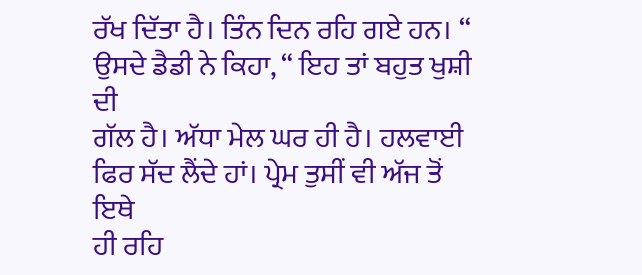ਰੱਖ ਦਿੱਤਾ ਹੈ। ਤਿੰਨ ਦਿਨ ਰਹਿ ਗਏ ਹਨ। “ ਉਸਦੇ ਡੈਡੀ ਨੇ ਕਿਹਾ, “ ਇਹ ਤਾਂ ਬਹੁਤ ਖੁਸ਼ੀ ਦੀ
ਗੱਲ ਹੈ। ਅੱਧਾ ਮੇਲ ਘਰ ਹੀ ਹੈ। ਹਲਵਾਈ ਫਿਰ ਸੱਦ ਲੈਂਦੇ ਹਾਂ। ਪ੍ਰੇਮ ਤੁਸੀਂ ਵੀ ਅੱਜ ਤੋਂ ਇਥੇ
ਹੀ ਰਹਿ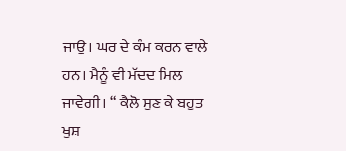ਜਾਉ। ਘਰ ਦੇ ਕੰਮ ਕਰਨ ਵਾਲੇ ਹਨ। ਮੈਨੂੰ ਵੀ ਮੱਦਦ ਮਿਲ ਜਾਵੇਗੀ। “ ਕੈਲੋ ਸੁਣ ਕੇ ਬਹੁਤ
ਖੁਸ਼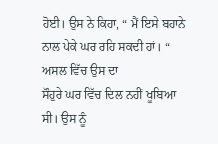ਹੋਈ। ਉਸ ਨੇ ਕਿਹਾ, “ ਮੈਂ ਇਸੇ ਬਹਾਨੇ ਨਾਲ ਪੇਕੇ ਘਰ ਰਹਿ ਸਕਦੀ ਹਾਂ। “ ਅਸਲ ਵਿੱਚ ਉਸ ਦਾ
ਸੌਹੁਰੇ ਘਰ ਵਿੱਚ ਦਿਲ ਨਹੀਂ ਖੂਬਿਆ ਸੀ। ਉਸ ਨੂੰ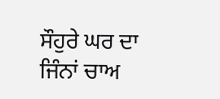ਸੌਹੁਰੇ ਘਰ ਦਾ ਜਿੰਨਾਂ ਚਾਅ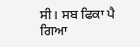ਸੀ। ਸਬ ਫਿਕਾ ਪੈ
ਗਿਆ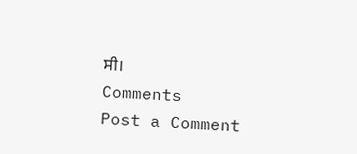ਸੀ।
Comments
Post a Comment